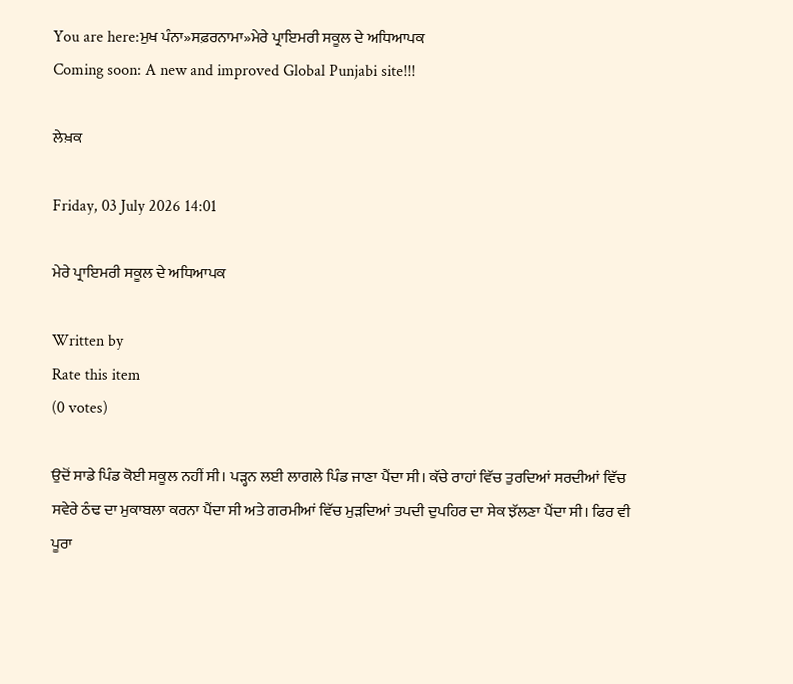You are here:ਮੁਖ ਪੰਨਾ»ਸਫ਼ਰਨਾਮਾ»ਮੇਰੇ ਪ੍ਰਾਇਮਰੀ ਸਕੂਲ ਦੇ ਅਧਿਆਪਕ
Coming soon: A new and improved Global Punjabi site!!!

ਲੇਖ਼ਕ

Friday, 03 July 2026 14:01

ਮੇਰੇ ਪ੍ਰਾਇਮਰੀ ਸਕੂਲ ਦੇ ਅਧਿਆਪਕ

Written by
Rate this item
(0 votes)

ਉਦੋਂ ਸਾਡੇ ਪਿੰਡ ਕੋਈ ਸਕੂਲ ਨਹੀਂ ਸੀ। ਪੜ੍ਹਨ ਲਈ ਲਾਗਲੇ ਪਿੰਡ ਜਾਣਾ ਪੈਂਦਾ ਸੀ। ਕੱਚੇ ਰਾਹਾਂ ਵਿੱਚ ਤੁਰਦਿਆਂ ਸਰਦੀਆਂ ਵਿੱਚ ਸਵੇਰੇ ਠੰਢ ਦਾ ਮੁਕਾਬਲਾ ਕਰਨਾ ਪੈਂਦਾ ਸੀ ਅਤੇ ਗਰਮੀਆਂ ਵਿੱਚ ਮੁੜਦਿਆਂ ਤਪਦੀ ਦੁਪਹਿਰ ਦਾ ਸੇਕ ਝੱਲਣਾ ਪੈਂਦਾ ਸੀ। ਫਿਰ ਵੀ ਪੂਰਾ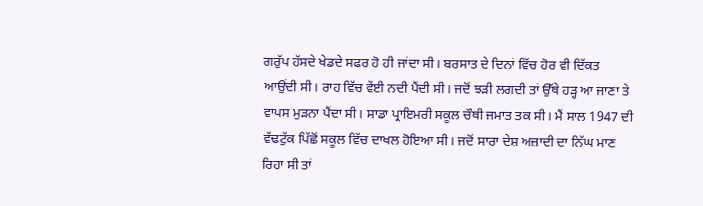ਗਰੁੱਪ ਹੱਸਦੇ ਖੇਡਦੇ ਸਫਰ ਹੋ ਹੀ ਜਾਂਦਾ ਸੀ। ਬਰਸਾਤ ਦੇ ਦਿਨਾਂ ਵਿੱਚ ਹੋਰ ਵੀ ਦਿੱਕਤ ਆਉਂਦੀ ਸੀ। ਰਾਹ ਵਿੱਚ ਵੇਂਈ ਨਦੀ ਪੈਂਦੀ ਸੀ। ਜਦੋਂ ਝੜੀ ਲਗਦੀ ਤਾਂ ਉੱਥੇ ਹੜ੍ਹ ਆ ਜਾਣਾ ਤੇ ਵਾਪਸ ਮੁੜਨਾ ਪੈਂਦਾ ਸੀ। ਸਾਡਾ ਪ੍ਰਾਇਮਰੀ ਸਕੂਲ ਚੌਥੀ ਜਮਾਤ ਤਕ ਸੀ। ਮੈਂ ਸਾਲ 1947 ਦੀ ਵੱਢਟੁੱਕ ਪਿੱਛੋਂ ਸਕੂਲ ਵਿੱਚ ਦਾਖਲ ਹੋਇਆ ਸੀ। ਜਦੋਂ ਸਾਰਾ ਦੇਸ਼ ਅਜ਼ਾਦੀ ਦਾ ਨਿੱਘ ਮਾਣ ਰਿਹਾ ਸੀ ਤਾਂ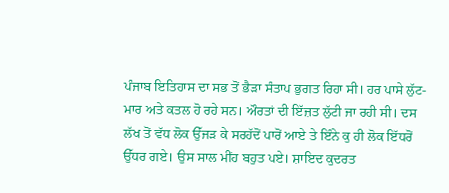ਪੰਜਾਬ ਇਤਿਹਾਸ ਦਾ ਸਭ ਤੋਂ ਭੈੜਾ ਸੰਤਾਪ ਭੁਗਤ ਰਿਹਾ ਸੀ। ਹਰ ਪਾਸੇ ਲੁੱਟ-ਮਾਰ ਅਤੇ ਕਤਲ ਹੋ ਰਹੇ ਸਨ। ਔਰਤਾਂ ਦੀ ਇੱਜ਼ਤ ਲੁੱਟੀ ਜਾ ਰਹੀ ਸੀ। ਦਸ ਲੱਖ ਤੋਂ ਵੱਧ ਲੋਕ ਉੱਜੜ ਕੇ ਸਰਹੱਦੋਂ ਪਾਰੋਂ ਆਏ ਤੇ ਇੰਨੇ ਕੁ ਹੀ ਲੋਕ ਇੱਧਰੋਂ ਉੱਧਰ ਗਏ। ਉਸ ਸਾਲ ਮੀਂਹ ਬਹੁਤ ਪਏ। ਸ਼ਾਇਦ ਕੁਦਰਤ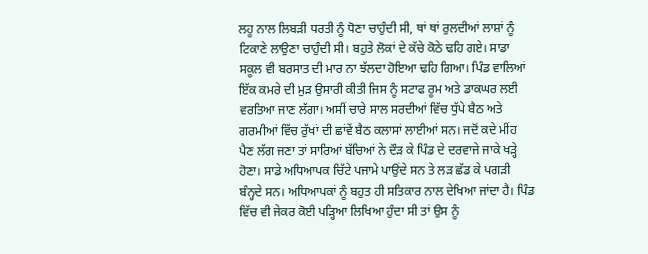ਲਹੂ ਨਾਲ ਲਿਬੜੀ ਧਰਤੀ ਨੂੰ ਧੋਣਾ ਚਾਹੁੰਦੀ ਸੀ, ਥਾਂ ਥਾਂ ਰੁਲਦੀਆਂ ਲਾਸ਼ਾਂ ਨੂੰ ਟਿਕਾਣੇ ਲਾਉਣਾ ਚਾਹੁੰਦੀ ਸੀ। ਬਹੁਤੇ ਲੋਕਾਂ ਦੇ ਕੱਚੇ ਕੋਠੇ ਢਹਿ ਗਏ। ਸਾਡਾ ਸਕੂਲ ਵੀ ਬਰਸਾਤ ਦੀ ਮਾਰ ਨਾ ਝੱਲਦਾ ਹੋਇਆ ਢਹਿ ਗਿਆ। ਪਿੰਡ ਵਾਲਿਆਂ ਇੱਕ ਕਮਰੇ ਦੀ ਮੁੜ ਉਸਾਰੀ ਕੀਤੀ ਜਿਸ ਨੂੰ ਸਟਾਫ ਰੂਮ ਅਤੇ ਡਾਕਘਰ ਲਈ ਵਰਤਿਆ ਜਾਣ ਲੱਗਾ। ਅਸੀਂ ਚਾਰੇ ਸਾਲ ਸਰਦੀਆਂ ਵਿੱਚ ਧੁੱਪੇ ਬੈਠ ਅਤੇ ਗਰਮੀਆਂ ਵਿੱਚ ਰੁੱਖਾਂ ਦੀ ਛਾਂਵੇਂ ਬੈਠ ਕਲਾਸਾਂ ਲਾਈਆਂ ਸਨ। ਜਦੋਂ ਕਦੇ ਮੀਂਹ ਪੈਣ ਲੱਗ ਜਣਾ ਤਾਂ ਸਾਰਿਆਂ ਬੱਚਿਆਂ ਨੇ ਦੌੜ ਕੇ ਪਿੰਡ ਦੇ ਦਰਵਾਜੇ ਜਾਕੇ ਖੜ੍ਹੇ ਹੋਣਾ। ਸਾਡੇ ਅਧਿਆਪਕ ਚਿੱਟੇ ਪਜਾਮੇ ਪਾਉਂਦੇ ਸਨ ਤੇ ਲੜ ਛੱਡ ਕੇ ਪਗੜੀ ਬੰਨ੍ਹਦੇ ਸਨ। ਅਧਿਆਪਕਾਂ ਨੂੰ ਬਹੁਤ ਹੀ ਸਤਿਕਾਰ ਨਾਲ ਦੇਖਿਆ ਜਾਂਦਾ ਹੈ। ਪਿੰਡ ਵਿੱਚ ਵੀ ਜੇਕਰ ਕੋਈ ਪੜ੍ਹਿਆ ਲਿਖਿਆ ਹੁੰਦਾ ਸੀ ਤਾਂ ਉਸ ਨੂੰ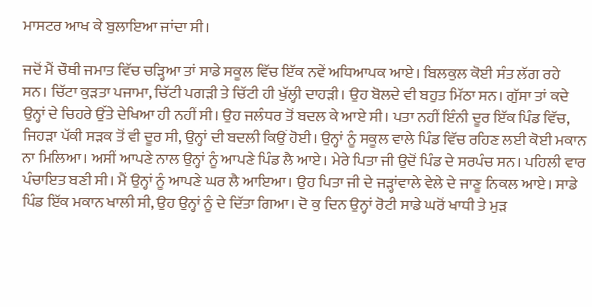ਮਾਸਟਰ ਆਖ ਕੇ ਬੁਲਾਇਆ ਜਾਂਦਾ ਸੀ।

ਜਦੋਂ ਮੈਂ ਚੌਥੀ ਜਮਾਤ ਵਿੱਚ ਚੜ੍ਹਿਆ ਤਾਂ ਸਾਡੇ ਸਕੂਲ ਵਿੱਚ ਇੱਕ ਨਵੇਂ ਅਧਿਆਪਕ ਆਏ। ਬਿਲਕੁਲ ਕੋਈ ਸੰਤ ਲੱਗ ਰਹੇ ਸਨ। ਚਿੱਟਾ ਕੁੜਤਾ ਪਜਾਮਾ, ਚਿੱਟੀ ਪਗੜੀ ਤੇ ਚਿੱਟੀ ਹੀ ਖੁੱਲ੍ਹੀ ਦਾਹੜੀ। ਉਹ ਬੋਲਦੇ ਵੀ ਬਹੁਤ ਮਿੱਠਾ ਸਨ। ਗੁੱਸਾ ਤਾਂ ਕਦੇ ਉਨ੍ਹਾਂ ਦੇ ਚਿਹਰੇ ਉੱਤੇ ਦੇਖਿਆ ਹੀ ਨਹੀਂ ਸੀ। ਉਹ ਜਲੰਧਰ ਤੋਂ ਬਦਲ ਕੇ ਆਏ ਸੀ। ਪਤਾ ਨਹੀਂ ਇੰਨੀ ਦੂਰ ਇੱਕ ਪਿੰਡ ਵਿੱਚ, ਜਿਹੜਾ ਪੱਕੀ ਸੜਕ ਤੋਂ ਵੀ ਦੂਰ ਸੀ, ਉਨ੍ਹਾਂ ਦੀ ਬਦਲੀ ਕਿਉਂ ਹੋਈ। ਉਨ੍ਹਾਂ ਨੂੰ ਸਕੂਲ ਵਾਲੇ ਪਿੰਡ ਵਿੱਚ ਰਹਿਣ ਲਈ ਕੋਈ ਮਕਾਨ ਨਾ ਮਿਲਿਆ। ਅਸੀਂ ਆਪਣੇ ਨਾਲ ਉਨ੍ਹਾਂ ਨੂੰ ਆਪਣੇ ਪਿੰਡ ਲੈ ਆਏ। ਮੇਰੇ ਪਿਤਾ ਜੀ ਉਦੋਂ ਪਿੰਡ ਦੇ ਸਰਪੰਚ ਸਨ। ਪਹਿਲੀ ਵਾਰ ਪੰਚਾਇਤ ਬਣੀ ਸੀ। ਮੈਂ ਉਨ੍ਹਾਂ ਨੂੰ ਆਪਣੇ ਘਰ ਲੈ ਆਇਆ। ਉਹ ਪਿਤਾ ਜੀ ਦੇ ਜੜ੍ਹਾਂਵਾਲੇ ਵੇਲੇ ਦੇ ਜਾਣੂ ਨਿਕਲ ਆਏ। ਸਾਡੇ ਪਿੰਡ ਇੱਕ ਮਕਾਨ ਖਾਲੀ ਸੀ, ਉਹ ਉਨ੍ਹਾਂ ਨੂੰ ਦੇ ਦਿੱਤਾ ਗਿਆ। ਦੋ ਕੁ ਦਿਨ ਉਨ੍ਹਾਂ ਰੋਟੀ ਸਾਡੇ ਘਰੋਂ ਖਾਧੀ ਤੇ ਮੁੜ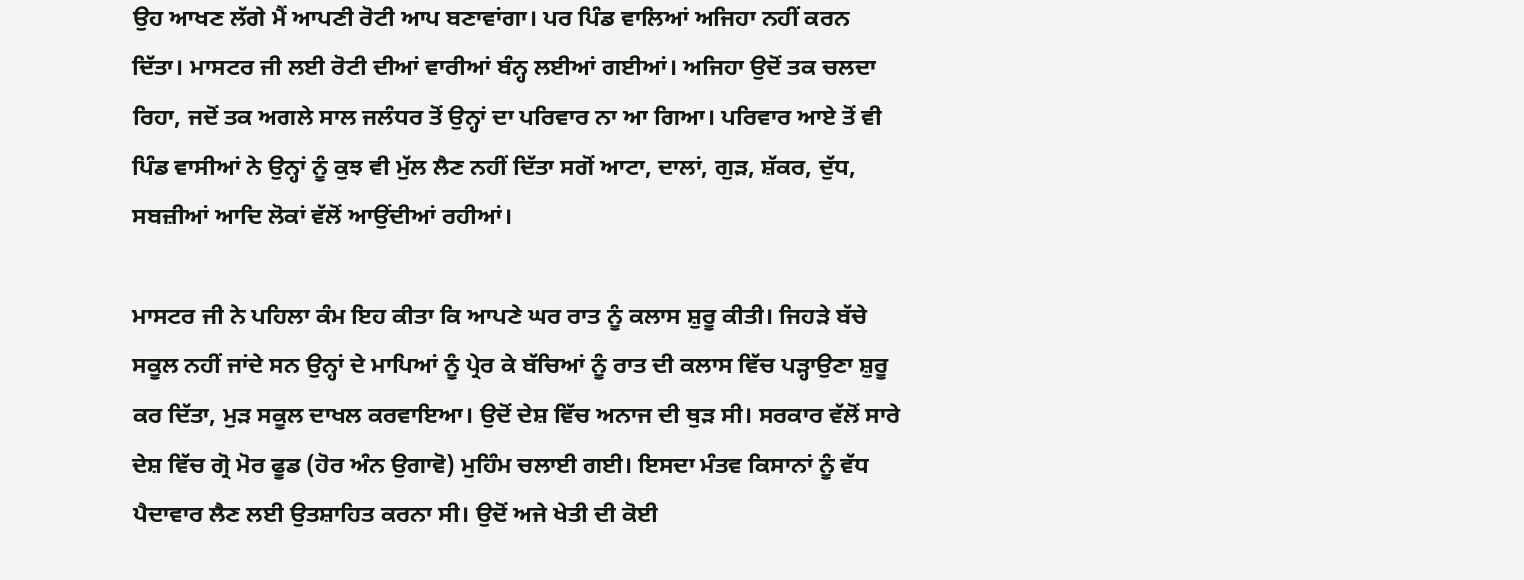ਉਹ ਆਖਣ ਲੱਗੇ ਮੈਂ ਆਪਣੀ ਰੋਟੀ ਆਪ ਬਣਾਵਾਂਗਾ। ਪਰ ਪਿੰਡ ਵਾਲਿਆਂ ਅਜਿਹਾ ਨਹੀਂ ਕਰਨ ਦਿੱਤਾ। ਮਾਸਟਰ ਜੀ ਲਈ ਰੋਟੀ ਦੀਆਂ ਵਾਰੀਆਂ ਬੰਨ੍ਹ ਲਈਆਂ ਗਈਆਂ। ਅਜਿਹਾ ਉਦੋਂ ਤਕ ਚਲਦਾ ਰਿਹਾ, ਜਦੋਂ ਤਕ ਅਗਲੇ ਸਾਲ ਜਲੰਧਰ ਤੋਂ ਉਨ੍ਹਾਂ ਦਾ ਪਰਿਵਾਰ ਨਾ ਆ ਗਿਆ। ਪਰਿਵਾਰ ਆਏ ਤੋਂ ਵੀ ਪਿੰਡ ਵਾਸੀਆਂ ਨੇ ਉਨ੍ਹਾਂ ਨੂੰ ਕੁਝ ਵੀ ਮੁੱਲ ਲੈਣ ਨਹੀਂ ਦਿੱਤਾ ਸਗੋਂ ਆਟਾ, ਦਾਲਾਂ, ਗੁੜ, ਸ਼ੱਕਰ, ਦੁੱਧ, ਸਬਜ਼ੀਆਂ ਆਦਿ ਲੋਕਾਂ ਵੱਲੋਂ ਆਉਂਦੀਆਂ ਰਹੀਆਂ।

ਮਾਸਟਰ ਜੀ ਨੇ ਪਹਿਲਾ ਕੰਮ ਇਹ ਕੀਤਾ ਕਿ ਆਪਣੇ ਘਰ ਰਾਤ ਨੂੰ ਕਲਾਸ ਸ਼ੁਰੂ ਕੀਤੀ। ਜਿਹੜੇ ਬੱਚੇ ਸਕੂਲ ਨਹੀਂ ਜਾਂਦੇ ਸਨ ਉਨ੍ਹਾਂ ਦੇ ਮਾਪਿਆਂ ਨੂੰ ਪ੍ਰੇਰ ਕੇ ਬੱਚਿਆਂ ਨੂੰ ਰਾਤ ਦੀ ਕਲਾਸ ਵਿੱਚ ਪੜ੍ਹਾਉਣਾ ਸ਼ੁਰੂ ਕਰ ਦਿੱਤਾ, ਮੁੜ ਸਕੂਲ ਦਾਖਲ ਕਰਵਾਇਆ। ਉਦੋਂ ਦੇਸ਼ ਵਿੱਚ ਅਨਾਜ ਦੀ ਥੁੜ ਸੀ। ਸਰਕਾਰ ਵੱਲੋਂ ਸਾਰੇ ਦੇਸ਼ ਵਿੱਚ ਗ੍ਰੋ ਮੋਰ ਫੂਡ (ਹੋਰ ਅੰਨ ਉਗਾਵੋ) ਮੁਹਿੰਮ ਚਲਾਈ ਗਈ। ਇਸਦਾ ਮੰਤਵ ਕਿਸਾਨਾਂ ਨੂੰ ਵੱਧ ਪੈਦਾਵਾਰ ਲੈਣ ਲਈ ਉਤਸ਼ਾਹਿਤ ਕਰਨਾ ਸੀ। ਉਦੋਂ ਅਜੇ ਖੇਤੀ ਦੀ ਕੋਈ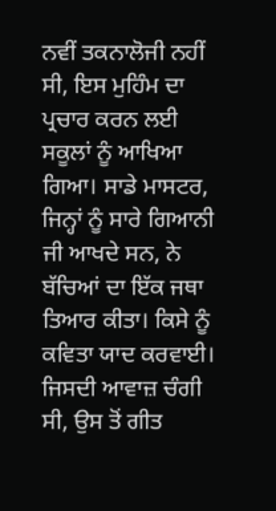ਨਵੀਂ ਤਕਨਾਲੋਜੀ ਨਹੀਂ ਸੀ, ਇਸ ਮੁਹਿੰਮ ਦਾ ਪ੍ਰਚਾਰ ਕਰਨ ਲਈ ਸਕੂਲਾਂ ਨੂੰ ਆਖਿਆ ਗਿਆ। ਸਾਡੇ ਮਾਸਟਰ, ਜਿਨ੍ਹਾਂ ਨੂੰ ਸਾਰੇ ਗਿਆਨੀ ਜੀ ਆਖਦੇ ਸਨ, ਨੇ ਬੱਚਿਆਂ ਦਾ ਇੱਕ ਜਥਾ ਤਿਆਰ ਕੀਤਾ। ਕਿਸੇ ਨੂੰ ਕਵਿਤਾ ਯਾਦ ਕਰਵਾਈ। ਜਿਸਦੀ ਆਵਾਜ਼ ਚੰਗੀ ਸੀ, ਉਸ ਤੋਂ ਗੀਤ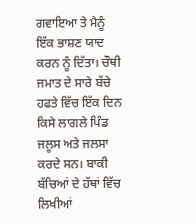ਗਵਾਇਆ ਤੇ ਮੈਨੂੰ ਇੱਕ ਭਾਸ਼ਣ ਯਾਦ ਕਰਨ ਨੂੰ ਦਿੱਤਾ। ਚੌਥੀ ਜਮਾਤ ਦੇ ਸਾਰੇ ਬੱਚੇ ਹਫਤੇ ਵਿੱਚ ਇੱਕ ਦਿਨ ਕਿਸੇ ਲਾਗਲੇ ਪਿੰਡ ਜਲੂਸ ਅਤੇ ਜਲਸਾ ਕਰਦੇ ਸਨ। ਬਾਕੀ ਬੱਚਿਆਂ ਦੇ ਹੱਥਾਂ ਵਿੱਚ ਲਿਖੀਆਂ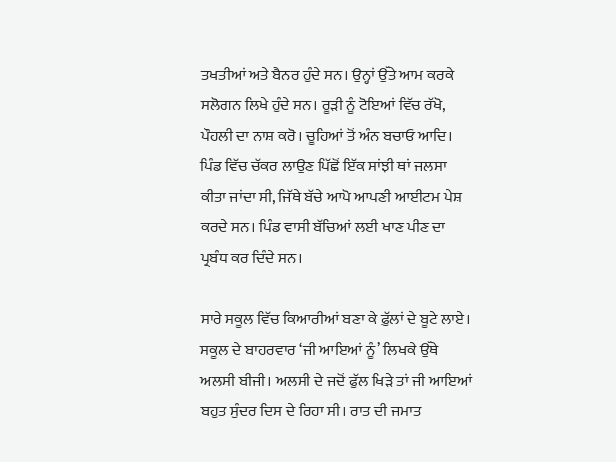ਤਖਤੀਆਂ ਅਤੇ ਬੈਨਰ ਹੁੰਦੇ ਸਨ। ਉਨ੍ਹਾਂ ਉੱਤੇ ਆਮ ਕਰਕੇ ਸਲੋਗਨ ਲਿਖੇ ਹੁੰਦੇ ਸਨ। ਰੂੜੀ ਨੂੰ ਟੋਇਆਂ ਵਿੱਚ ਰੱਖੋ, ਪੌਹਲੀ ਦਾ ਨਾਸ਼ ਕਰੋ। ਚੂਹਿਆਂ ਤੋਂ ਅੰਨ ਬਚਾਓ ਆਦਿ। ਪਿੰਡ ਵਿੱਚ ਚੱਕਰ ਲਾਉਣ ਪਿੱਛੋਂ ਇੱਕ ਸਾਂਝੀ ਥਾਂ ਜਲਸਾ ਕੀਤਾ ਜਾਂਦਾ ਸੀ, ਜਿੱਥੇ ਬੱਚੇ ਆਪੋ ਆਪਣੀ ਆਈਟਮ ਪੇਸ਼ ਕਰਦੇ ਸਨ। ਪਿੰਡ ਵਾਸੀ ਬੱਚਿਆਂ ਲਈ ਖਾਣ ਪੀਣ ਦਾ ਪ੍ਰਬੰਧ ਕਰ ਦਿੰਦੇ ਸਨ।

ਸਾਰੇ ਸਕੂਲ ਵਿੱਚ ਕਿਆਰੀਆਂ ਬਣਾ ਕੇ ਫ਼ੁੱਲਾਂ ਦੇ ਬੂਟੇ ਲਾਏ। ਸਕੂਲ ਦੇ ਬਾਹਰਵਾਰ ‘ਜੀ ਆਇਆਂ ਨੂੰ’ ਲਿਖਕੇ ਉੱਥੇ ਅਲਸੀ ਬੀਜੀ। ਅਲਸੀ ਦੇ ਜਦੋਂ ਫੁੱਲ ਖਿੜੇ ਤਾਂ ਜੀ ਆਇਆਂ ਬਹੁਤ ਸੁੰਦਰ ਦਿਸ ਦੇ ਰਿਹਾ ਸੀ। ਰਾਤ ਦੀ ਜਮਾਤ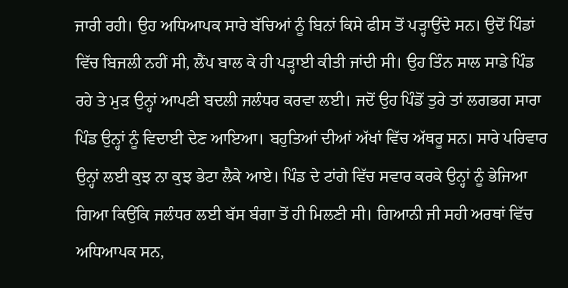ਜਾਰੀ ਰਹੀ। ਉਹ ਅਧਿਆਪਕ ਸਾਰੇ ਬੱਚਿਆਂ ਨੂੰ ਬਿਨਾਂ ਕਿਸੇ ਫੀਸ ਤੋਂ ਪੜ੍ਹਾਉਂਦੇ ਸਨ। ਉਦੋਂ ਪਿੰਡਾਂ ਵਿੱਚ ਬਿਜਲੀ ਨਹੀਂ ਸੀ, ਲੈਂਪ ਬਾਲ ਕੇ ਹੀ ਪੜ੍ਹਾਈ ਕੀਤੀ ਜਾਂਦੀ ਸੀ। ਉਹ ਤਿੰਨ ਸਾਲ ਸਾਡੇ ਪਿੰਡ ਰਹੇ ਤੇ ਮੁੜ ਉਨ੍ਹਾਂ ਆਪਣੀ ਬਦਲੀ ਜਲੰਧਰ ਕਰਵਾ ਲਈ। ਜਦੋਂ ਉਹ ਪਿੰਡੋਂ ਤੁਰੇ ਤਾਂ ਲਗਭਗ ਸਾਰਾ ਪਿੰਡ ਉਨ੍ਹਾਂ ਨੂੰ ਵਿਦਾਈ ਦੇਣ ਆਇਆ। ਬਹੁਤਿਆਂ ਦੀਆਂ ਅੱਖਾਂ ਵਿੱਚ ਅੱਥਰੂ ਸਨ। ਸਾਰੇ ਪਰਿਵਾਰ ਉਨ੍ਹਾਂ ਲਈ ਕੁਝ ਨਾ ਕੁਝ ਭੇਟਾ ਲੈਕੇ ਆਏ। ਪਿੰਡ ਦੇ ਟਾਂਗੇ ਵਿੱਚ ਸਵਾਰ ਕਰਕੇ ਉਨ੍ਹਾਂ ਨੂੰ ਭੇਜਿਆ ਗਿਆ ਕਿਉਂਕਿ ਜਲੰਧਰ ਲਈ ਬੱਸ ਬੰਗਾ ਤੋਂ ਹੀ ਮਿਲਣੀ ਸੀ। ਗਿਆਨੀ ਜੀ ਸਹੀ ਅਰਥਾਂ ਵਿੱਚ ਅਧਿਆਪਕ ਸਨ,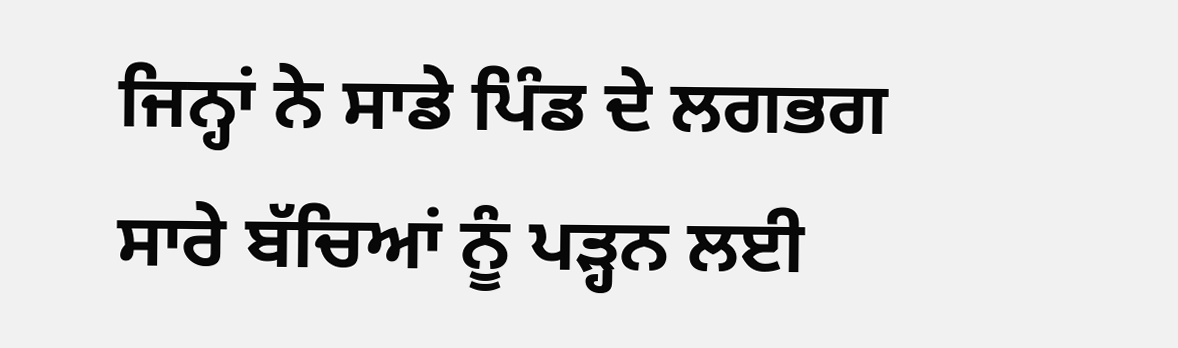ਜਿਨ੍ਹਾਂ ਨੇ ਸਾਡੇ ਪਿੰਡ ਦੇ ਲਗਭਗ ਸਾਰੇ ਬੱਚਿਆਂ ਨੂੰ ਪੜ੍ਹਨ ਲਈ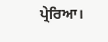ਪ੍ਰੇਰਿਆ।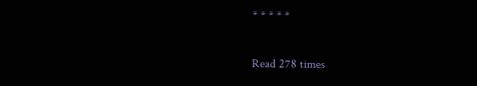* * * * *

Read 278 times